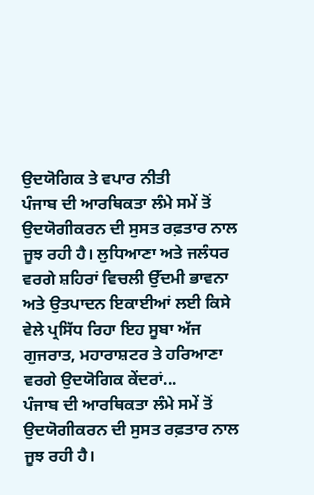ਉਦਯੋਗਿਕ ਤੇ ਵਪਾਰ ਨੀਤੀ
ਪੰਜਾਬ ਦੀ ਆਰਥਿਕਤਾ ਲੰਮੇ ਸਮੇਂ ਤੋਂ ਉਦਯੋਗੀਕਰਨ ਦੀ ਸੁਸਤ ਰਫ਼ਤਾਰ ਨਾਲ ਜੂਝ ਰਹੀ ਹੈ। ਲੁਧਿਆਣਾ ਅਤੇ ਜਲੰਧਰ ਵਰਗੇ ਸ਼ਹਿਰਾਂ ਵਿਚਲੀ ਉੱਦਮੀ ਭਾਵਨਾ ਅਤੇ ਉਤਪਾਦਨ ਇਕਾਈਆਂ ਲਈ ਕਿਸੇ ਵੇਲੇ ਪ੍ਰਸਿੱਧ ਰਿਹਾ ਇਹ ਸੂਬਾ ਅੱਜ ਗੁਜਰਾਤ, ਮਹਾਰਾਸ਼ਟਰ ਤੇ ਹਰਿਆਣਾ ਵਰਗੇ ਉਦਯੋਗਿਕ ਕੇਂਦਰਾਂ...
ਪੰਜਾਬ ਦੀ ਆਰਥਿਕਤਾ ਲੰਮੇ ਸਮੇਂ ਤੋਂ ਉਦਯੋਗੀਕਰਨ ਦੀ ਸੁਸਤ ਰਫ਼ਤਾਰ ਨਾਲ ਜੂਝ ਰਹੀ ਹੈ।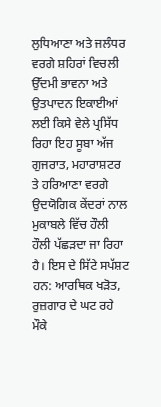ਲੁਧਿਆਣਾ ਅਤੇ ਜਲੰਧਰ ਵਰਗੇ ਸ਼ਹਿਰਾਂ ਵਿਚਲੀ ਉੱਦਮੀ ਭਾਵਨਾ ਅਤੇ ਉਤਪਾਦਨ ਇਕਾਈਆਂ ਲਈ ਕਿਸੇ ਵੇਲੇ ਪ੍ਰਸਿੱਧ ਰਿਹਾ ਇਹ ਸੂਬਾ ਅੱਜ ਗੁਜਰਾਤ, ਮਹਾਰਾਸ਼ਟਰ ਤੇ ਹਰਿਆਣਾ ਵਰਗੇ ਉਦਯੋਗਿਕ ਕੇਂਦਰਾਂ ਨਾਲ ਮੁਕਾਬਲੇ ਵਿੱਚ ਹੌਲੀ ਹੌਲੀ ਪੱਛੜਦਾ ਜਾ ਰਿਹਾ ਹੈ। ਇਸ ਦੇ ਸਿੱਟੇ ਸਪੱਸ਼ਟ ਹਨ: ਆਰਥਿਕ ਖੜੋਤ, ਰੁਜ਼ਗਾਰ ਦੇ ਘਟ ਰਹੇ ਮੌਕੇ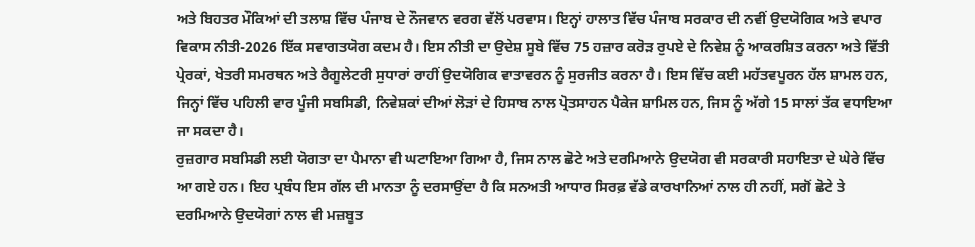ਅਤੇ ਬਿਹਤਰ ਮੌਕਿਆਂ ਦੀ ਤਲਾਸ਼ ਵਿੱਚ ਪੰਜਾਬ ਦੇ ਨੌਜਵਾਨ ਵਰਗ ਵੱਲੋਂ ਪਰਵਾਸ। ਇਨ੍ਹਾਂ ਹਾਲਾਤ ਵਿੱਚ ਪੰਜਾਬ ਸਰਕਾਰ ਦੀ ਨਵੀਂ ਉਦਯੋਗਿਕ ਅਤੇ ਵਪਾਰ ਵਿਕਾਸ ਨੀਤੀ-2026 ਇੱਕ ਸਵਾਗਤਯੋਗ ਕਦਮ ਹੈ। ਇਸ ਨੀਤੀ ਦਾ ਉਦੇਸ਼ ਸੂਬੇ ਵਿੱਚ 75 ਹਜ਼ਾਰ ਕਰੋੜ ਰੁਪਏ ਦੇ ਨਿਵੇਸ਼ ਨੂੰ ਆਕਰਸ਼ਿਤ ਕਰਨਾ ਅਤੇ ਵਿੱਤੀ ਪ੍ਰੇਰਕਾਂ, ਖੇਤਰੀ ਸਮਰਥਨ ਅਤੇ ਰੈਗੂਲੇਟਰੀ ਸੁਧਾਰਾਂ ਰਾਹੀਂ ਉਦਯੋਗਿਕ ਵਾਤਾਵਰਨ ਨੂੰ ਸੁਰਜੀਤ ਕਰਨਾ ਹੈ। ਇਸ ਵਿੱਚ ਕਈ ਮਹੱਤਵਪੂਰਨ ਹੱਲ ਸ਼ਾਮਲ ਹਨ, ਜਿਨ੍ਹਾਂ ਵਿੱਚ ਪਹਿਲੀ ਵਾਰ ਪੂੰਜੀ ਸਬਸਿਡੀ, ਨਿਵੇਸ਼ਕਾਂ ਦੀਆਂ ਲੋੜਾਂ ਦੇ ਹਿਸਾਬ ਨਾਲ ਪ੍ਰੋਤਸਾਹਨ ਪੈਕੇਜ ਸ਼ਾਮਿਲ ਹਨ, ਜਿਸ ਨੂੰ ਅੱਗੇ 15 ਸਾਲਾਂ ਤੱਕ ਵਧਾਇਆ ਜਾ ਸਕਦਾ ਹੈ।
ਰੁਜ਼ਗਾਰ ਸਬਸਿਡੀ ਲਈ ਯੋਗਤਾ ਦਾ ਪੈਮਾਨਾ ਵੀ ਘਟਾਇਆ ਗਿਆ ਹੈ, ਜਿਸ ਨਾਲ ਛੋਟੇ ਅਤੇ ਦਰਮਿਆਨੇ ਉਦਯੋਗ ਵੀ ਸਰਕਾਰੀ ਸਹਾਇਤਾ ਦੇ ਘੇਰੇ ਵਿੱਚ ਆ ਗਏ ਹਨ। ਇਹ ਪ੍ਰਬੰਧ ਇਸ ਗੱਲ ਦੀ ਮਾਨਤਾ ਨੂੰ ਦਰਸਾਉਂਦਾ ਹੈ ਕਿ ਸਨਅਤੀ ਆਧਾਰ ਸਿਰਫ਼ ਵੱਡੇ ਕਾਰਖਾਨਿਆਂ ਨਾਲ ਹੀ ਨਹੀਂ, ਸਗੋਂ ਛੋਟੇ ਤੇ ਦਰਮਿਆਨੇ ਉਦਯੋਗਾਂ ਨਾਲ ਵੀ ਮਜ਼ਬੂਤ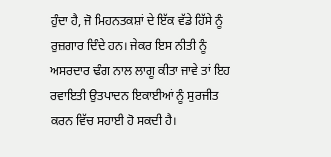ਹੁੰਦਾ ਹੈ, ਜੋ ਮਿਹਨਤਕਸ਼ਾਂ ਦੇ ਇੱਕ ਵੱਡੇ ਹਿੱਸੇ ਨੂੰ ਰੁਜ਼ਗਾਰ ਦਿੰਦੇ ਹਨ। ਜੇਕਰ ਇਸ ਨੀਤੀ ਨੂੰ ਅਸਰਦਾਰ ਢੰਗ ਨਾਲ ਲਾਗੂ ਕੀਤਾ ਜਾਵੇ ਤਾਂ ਇਹ ਰਵਾਇਤੀ ਉਤਪਾਦਨ ਇਕਾਈਆਂ ਨੂੰ ਸੁਰਜੀਤ ਕਰਨ ਵਿੱਚ ਸਹਾਈ ਹੋ ਸਕਦੀ ਹੈ।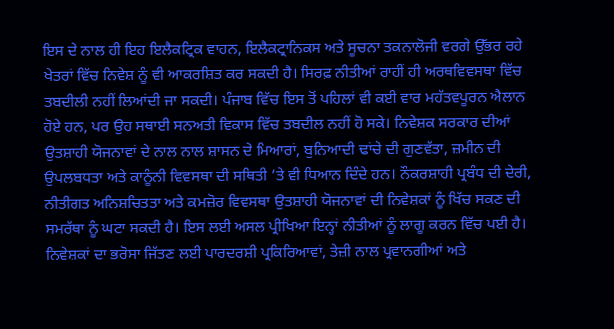ਇਸ ਦੇ ਨਾਲ ਹੀ ਇਹ ਇਲੈਕਟ੍ਰਿਕ ਵਾਹਨ, ਇਲੈਕਟ੍ਰਾਨਿਕਸ ਅਤੇ ਸੂਚਨਾ ਤਕਨਾਲੋਜੀ ਵਰਗੇ ਉੱਭਰ ਰਹੇ ਖੇਤਰਾਂ ਵਿੱਚ ਨਿਵੇਸ਼ ਨੂੰ ਵੀ ਆਕਰਸ਼ਿਤ ਕਰ ਸਕਦੀ ਹੈ। ਸਿਰਫ਼ ਨੀਤੀਆਂ ਰਾਹੀਂ ਹੀ ਅਰਥਵਿਵਸਥਾ ਵਿੱਚ ਤਬਦੀਲੀ ਨਹੀਂ ਲਿਆਂਦੀ ਜਾ ਸਕਦੀ। ਪੰਜਾਬ ਵਿੱਚ ਇਸ ਤੋਂ ਪਹਿਲਾਂ ਵੀ ਕਈ ਵਾਰ ਮਹੱਤਵਪੂਰਨ ਐਲਾਨ ਹੋਏ ਹਨ, ਪਰ ਉਹ ਸਥਾਈ ਸਨਅਤੀ ਵਿਕਾਸ ਵਿੱਚ ਤਬਦੀਲ ਨਹੀਂ ਹੋ ਸਕੇ। ਨਿਵੇਸ਼ਕ ਸਰਕਾਰ ਦੀਆਂ ਉਤਸ਼ਾਹੀ ਯੋਜਨਾਵਾਂ ਦੇ ਨਾਲ ਨਾਲ ਸ਼ਾਸਨ ਦੇ ਮਿਆਰਾਂ, ਬੁਨਿਆਦੀ ਢਾਂਚੇ ਦੀ ਗੁਣਵੱਤਾ, ਜ਼ਮੀਨ ਦੀ ਉਪਲਬਧਤਾ ਅਤੇ ਕਾਨੂੰਨੀ ਵਿਵਸਥਾ ਦੀ ਸਥਿਤੀ ’ਤੇ ਵੀ ਧਿਆਨ ਦਿੰਦੇ ਹਨ। ਨੌਕਰਸ਼ਾਹੀ ਪ੍ਰਬੰਧ ਦੀ ਦੇਰੀ, ਨੀਤੀਗਤ ਅਨਿਸ਼ਚਿਤਤਾ ਅਤੇ ਕਮਜ਼ੋਰ ਵਿਵਸਥਾ ਉਤਸ਼ਾਹੀ ਯੋਜਨਾਵਾਂ ਦੀ ਨਿਵੇਸ਼ਕਾਂ ਨੂੰ ਖਿੱਚ ਸਕਣ ਦੀ ਸਮਰੱਥਾ ਨੂੰ ਘਟਾ ਸਕਦੀ ਹੈ। ਇਸ ਲਈ ਅਸਲ ਪ੍ਰੀਖਿਆ ਇਨ੍ਹਾਂ ਨੀਤੀਆਂ ਨੂੰ ਲਾਗੂ ਕਰਨ ਵਿੱਚ ਪਈ ਹੈ। ਨਿਵੇਸ਼ਕਾਂ ਦਾ ਭਰੋਸਾ ਜਿੱਤਣ ਲਈ ਪਾਰਦਰਸ਼ੀ ਪ੍ਰਕਿਰਿਆਵਾਂ, ਤੇਜ਼ੀ ਨਾਲ ਪ੍ਰਵਾਨਗੀਆਂ ਅਤੇ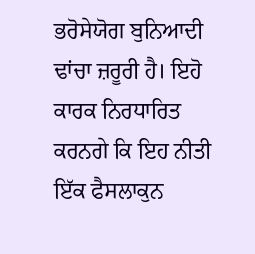ਭਰੋਸੇਯੋਗ ਬੁਨਿਆਦੀ ਢਾਂਚਾ ਜ਼ਰੂਰੀ ਹੈ। ਇਹੋ ਕਾਰਕ ਨਿਰਧਾਰਿਤ ਕਰਨਗੇ ਕਿ ਇਹ ਨੀਤੀ ਇੱਕ ਫੈਸਲਾਕੁਨ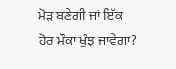ਮੋੜ ਬਣੇਗੀ ਜਾਂ ਇੱਕ ਹੋਰ ਮੌਕਾ ਖੁੰਝ ਜਾਵੇਗਾ?